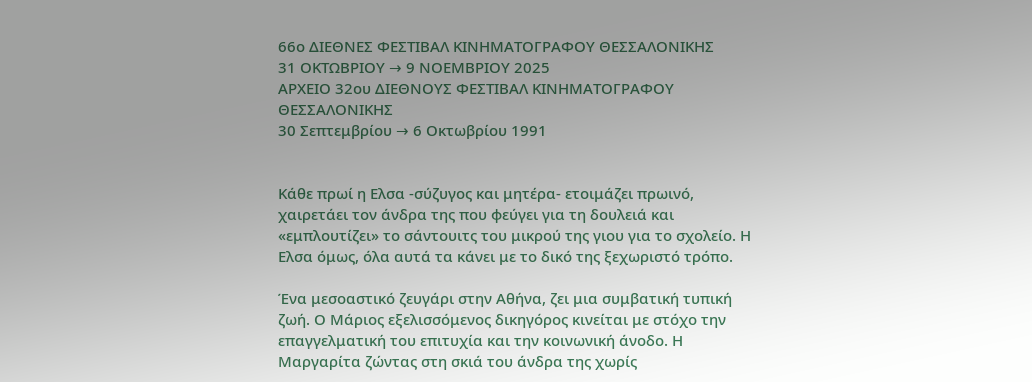66ο ΔΙΕΘΝΕΣ ΦΕΣΤΙΒΑΛ ΚΙΝΗΜΑΤΟΓΡΑΦΟΥ ΘΕΣΣΑΛΟΝΙΚΗΣ
31 ΟΚΤΩΒΡΙΟΥ → 9 ΝΟΕΜΒΡΙΟΥ 2025
ΑΡΧΕΙΟ 32ου ΔΙΕΘΝΟΥΣ ΦΕΣΤΙΒΑΛ ΚΙΝΗΜΑΤΟΓΡΑΦΟΥ ΘΕΣΣΑΛΟΝΙΚΗΣ
30 Σεπτεμβρίου → 6 Οκτωβρίου 1991


Κάθε πρωί η Ελσα -σύζυγος και μητέρα- ετοιμάζει πρωινό, χαιρετάει τον άνδρα της που φεύγει για τη δουλειά και «εμπλουτίζει» το σάντουιτς του μικρού της γιου για το σχολείο. Η Ελσα όμως, όλα αυτά τα κάνει με το δικό της ξεχωριστό τρόπο.

Ένα μεσοαστικό ζευγάρι στην Αθήνα, ζει μια συμβατική τυπική ζωή. Ο Μάριος εξελισσόμενος δικηγόρος κινείται με στόχο την επαγγελματική του επιτυχία και την κοινωνική άνοδο. Η Μαργαρίτα ζώντας στη σκιά του άνδρα της χωρίς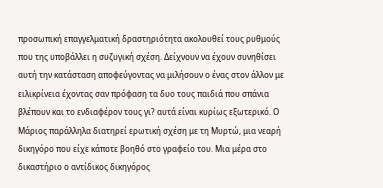προσωπική επαγγελματική δραστηριότητα ακολουθεί τους ρυθμούς που της υποβάλλει η συζυγική σχέση. Δείχνουν να έχουν συνηθίσει αυτή την κατάσταση αποφεύγοντας να μιλήσουν ο ένας στον άλλον με ειλικρίνεια έχοντας σαν πρόφαση τα δυο τους παιδιά που σπάνια βλέπουν και το ενδιαφέρον τους γι? αυτά είναι κυρίως εξωτερικό. Ο Μάριος παράλληλα διατηρεί ερωτική σχέση με τη Μυρτώ, μια νεαρή δικηγόρο που είχε κάποτε βοηθό στο γραφείο του. Μια μέρα στο δικαστήριο ο αντίδικος δικηγόρος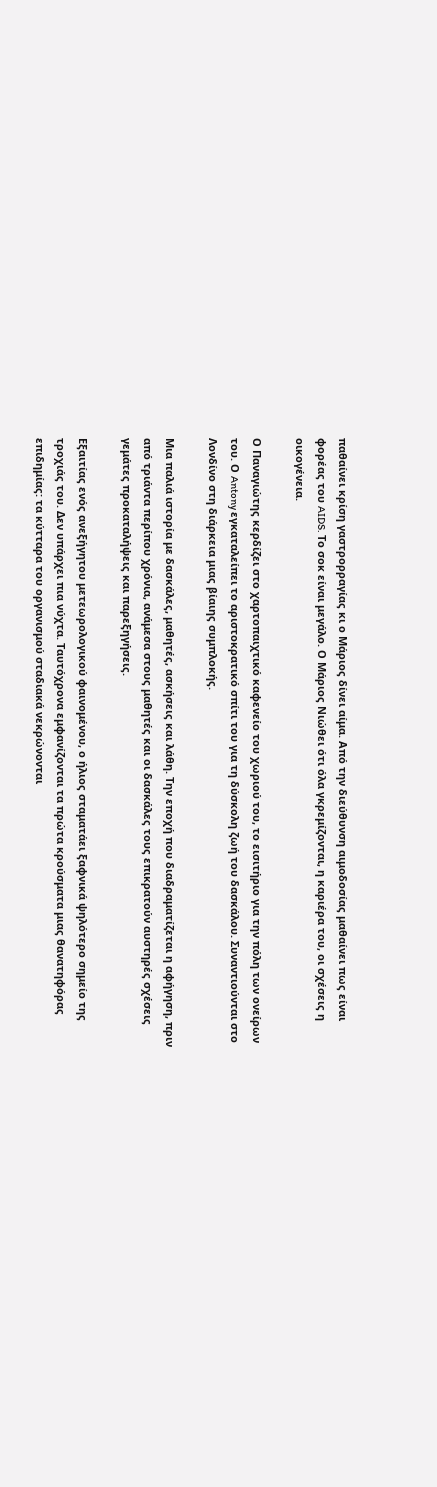παθαίνει κρίση γαστρορραγίας κι ο Μάριος δίνει αίμα. Από την διεύθυνση αιμοδοσίας μαθαίνει πως είναι φορέας του AIDS. Το σοκ είναι μεγάλο. Ο Μάριος Νιώθει ότι όλα γκρεμίζονται, η καριέρα του, οι σχέσεις η οικογένεια.

Ο Παναγιώτης κερδίζει στο χαρτοπαιχτικό καφενείο του χωριού του, το εισιτήριο για την πόλη των ονείρων του. Ο Antony εγκαταλείπει το αριστοκρατικό σπίτι του για τη δύσκολη ζωή του δασκάλου. Συναντιούνται στο Λονδίνο στη διάρκεια μιας βίαιης συμπλοκής.

Μια παλιά ιστορία με δασκάλες, μαθητές, ασκήσεις και λάθη. Την εποχή που διαδραματίζεται η αφήγηση, πριν από τριάντα περίπου χρόνια, ανάμεσα στους μαθητές και οι δασκάλες τους επικρατούν αυστηρές σχέσεις γεμάτες προκαταλήψεις και παρεξηγήσεις.

Εξαιτίας ενός ανεξήγητου μετεωρολογικού φαινομένου, ο ήλιος σταματάει ξαφνικά ψηλότερο σημείο της τροχιάς του. Δεν υπάρχει πια νύχτα. Ταυτόχρονα εμφανίζονται τα πρώτα κρούσματα μιας θανατηφόρας επιδημίας: τα κύτταρα του οργανισμού σταδιακά νεκρώνονται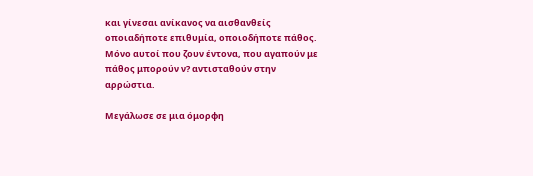και γίνεσαι ανίκανος να αισθανθείς οποιαδήποτε επιθυμία, οποιοδήποτε πάθος. Μόνο αυτοί που ζουν έντονα, που αγαπούν με πάθος μπορούν ν? αντισταθούν στην αρρώστια.

Μεγάλωσε σε μια όμορφη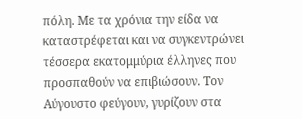πόλη. Με τα χρόνια την είδα να καταστρέφεται και να συγκεντρώνει τέσσερα εκατομμύρια έλληνες που προσπαθούν να επιβιώσουν. Τον Αύγουστο φεύγουν, γυρίζουν στα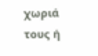χωριά τους ή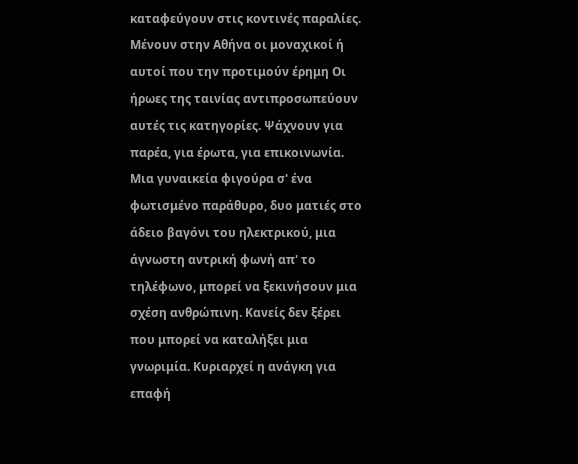καταφεύγουν στις κοντινές παραλίες. Μένουν στην Αθήνα οι μοναχικοί ή αυτοί που την προτιμούν έρημη Οι ήρωες της ταινίας αντιπροσωπεύουν αυτές τις κατηγορίες. Ψάχνουν για παρέα, για έρωτα, για επικοινωνία. Μια γυναικεία φιγούρα σ' ένα φωτισμένο παράθυρο, δυο ματιές στο άδειο βαγόνι του ηλεκτρικού, μια άγνωστη αντρική φωνή απ' το τηλέφωνο, μπορεί να ξεκινήσουν μια σχέση ανθρώπινη. Κανείς δεν ξέρει που μπορεί να καταλήξει μια γνωριμία. Κυριαρχεί η ανάγκη για επαφή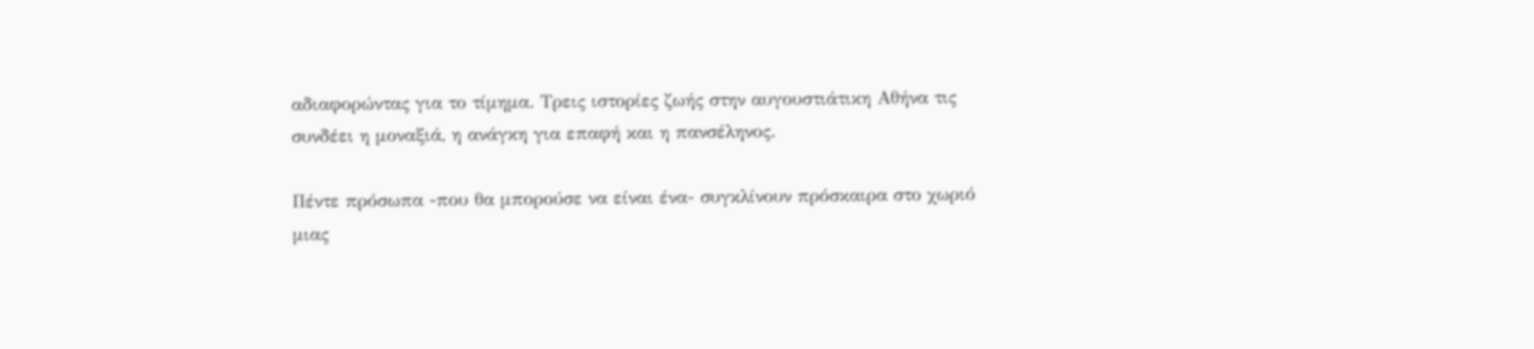αδιαφορώντας για το τίμημα. Τρεις ιστορίες ζωής στην αυγουστιάτικη Αθήνα τις συνδέει η μοναξιά, η ανάγκη για επαφή και η πανσέληνος.

Πέντε πρόσωπα -που θα μπορούσε να είναι ένα- συγκλίνουν πρόσκαιρα στο χωριό μιας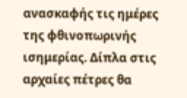ανασκαφής τις ημέρες της φθινοπωρινής ισημερίας. Δίπλα στις αρχαίες πέτρες θα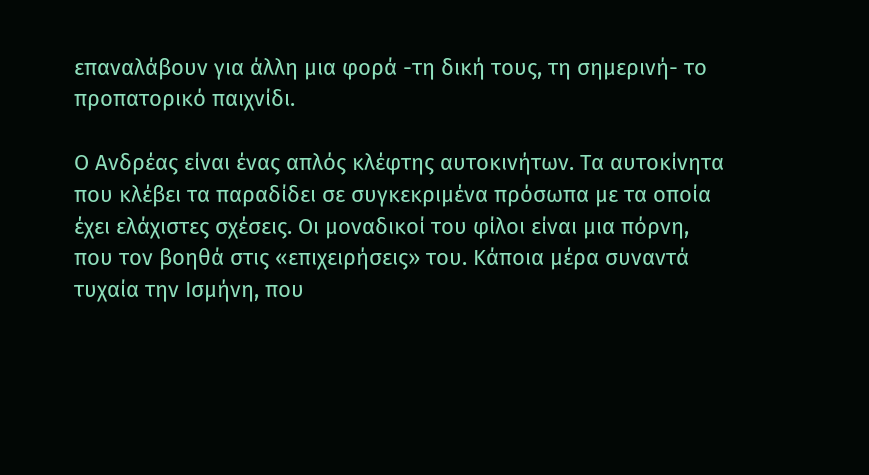επαναλάβουν για άλλη μια φορά -τη δική τους, τη σημερινή- το προπατορικό παιχνίδι.

Ο Ανδρέας είναι ένας απλός κλέφτης αυτοκινήτων. Τα αυτοκίνητα που κλέβει τα παραδίδει σε συγκεκριμένα πρόσωπα με τα οποία έχει ελάχιστες σχέσεις. Οι μοναδικοί του φίλοι είναι μια πόρνη, που τον βοηθά στις «επιχειρήσεις» του. Κάποια μέρα συναντά τυχαία την Ισμήνη, που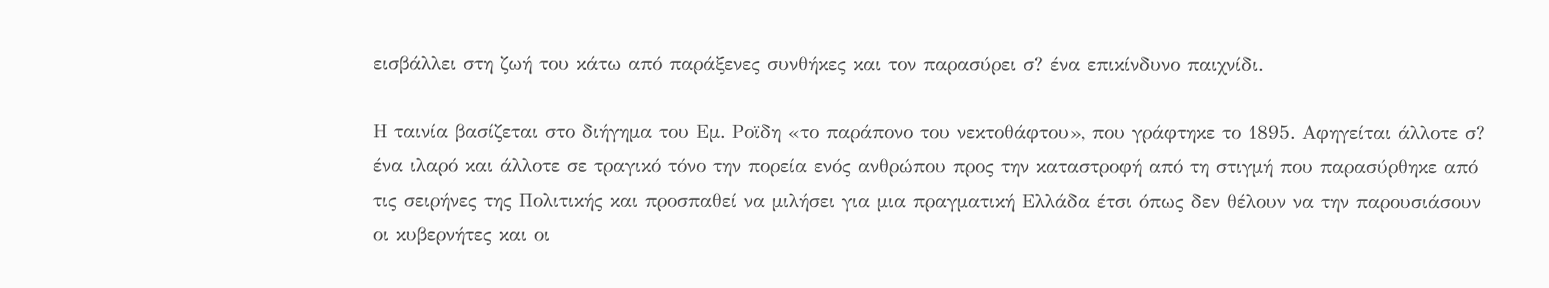εισβάλλει στη ζωή του κάτω από παράξενες συνθήκες και τον παρασύρει σ? ένα επικίνδυνο παιχνίδι.

Η ταινία βασίζεται στο διήγημα του Εμ. Ροϊδη «το παράπονο του νεκτοθάφτου», που γράφτηκε το 1895. Αφηγείται άλλοτε σ? ένα ιλαρό και άλλοτε σε τραγικό τόνο την πορεία ενός ανθρώπου προς την καταστροφή από τη στιγμή που παρασύρθηκε από τις σειρήνες της Πολιτικής και προσπαθεί να μιλήσει για μια πραγματική Ελλάδα έτσι όπως δεν θέλουν να την παρουσιάσουν οι κυβερνήτες και οι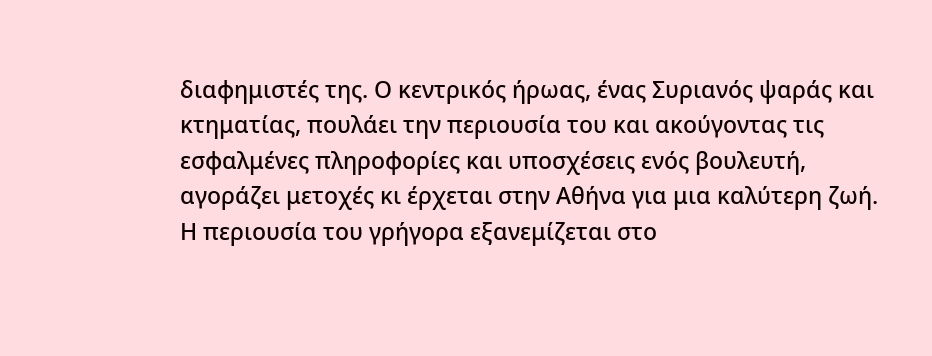διαφημιστές της. Ο κεντρικός ήρωας, ένας Συριανός ψαράς και κτηματίας, πουλάει την περιουσία του και ακούγοντας τις εσφαλμένες πληροφορίες και υποσχέσεις ενός βουλευτή, αγοράζει μετοχές κι έρχεται στην Αθήνα για μια καλύτερη ζωή. Η περιουσία του γρήγορα εξανεμίζεται στο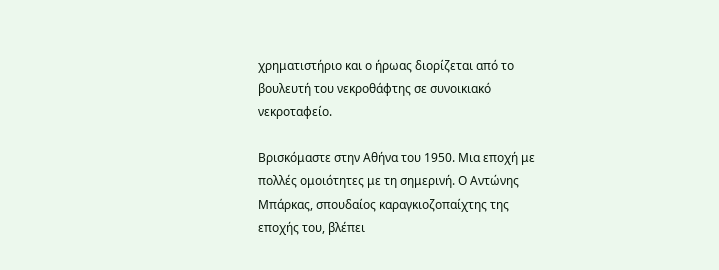χρηματιστήριο και ο ήρωας διορίζεται από το βουλευτή του νεκροθάφτης σε συνοικιακό νεκροταφείο.

Βρισκόμαστε στην Αθήνα του 1950. Μια εποχή με πολλές ομοιότητες με τη σημερινή. Ο Αντώνης Μπάρκας, σπουδαίος καραγκιοζοπαίχτης της εποχής του, βλέπει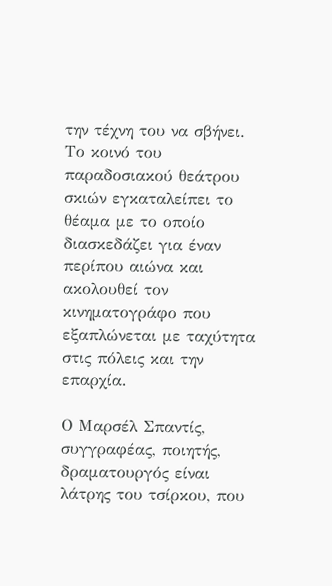την τέχνη του να σβήνει. Το κοινό του παραδοσιακού θεάτρου σκιών εγκαταλείπει το θέαμα με το οποίο διασκεδάζει για έναν περίπου αιώνα και ακολουθεί τον κινηματογράφο που εξαπλώνεται με ταχύτητα στις πόλεις και την επαρχία.

Ο Μαρσέλ Σπαντίς, συγγραφέας, ποιητής, δραματουργός είναι λάτρης του τσίρκου, που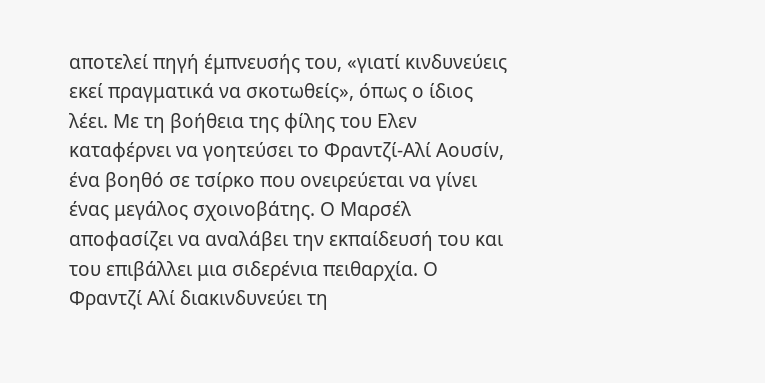αποτελεί πηγή έμπνευσής του, «γιατί κινδυνεύεις εκεί πραγματικά να σκοτωθείς», όπως ο ίδιος λέει. Με τη βοήθεια της φίλης του Ελεν καταφέρνει να γοητεύσει το Φραντζί-Αλί Αουσίν, ένα βοηθό σε τσίρκο που ονειρεύεται να γίνει ένας μεγάλος σχοινοβάτης. Ο Μαρσέλ αποφασίζει να αναλάβει την εκπαίδευσή του και του επιβάλλει μια σιδερένια πειθαρχία. Ο Φραντζί Αλί διακινδυνεύει τη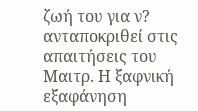ζωή του για ν? ανταποκριθεί στις απαιτήσεις του Μαιτρ. Η ξαφνική εξαφάνηση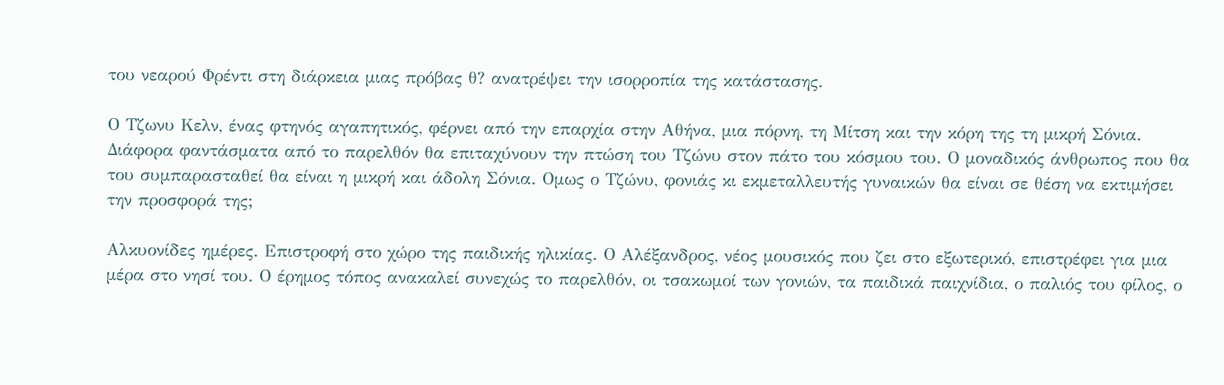του νεαρού Φρέντι στη διάρκεια μιας πρόβας θ? ανατρέψει την ισορροπία της κατάστασης.

Ο Τζωνυ Κελν, ένας φτηνός αγαπητικός, φέρνει από την επαρχία στην Αθήνα, μια πόρνη, τη Μίτση και την κόρη της τη μικρή Σόνια. Διάφορα φαντάσματα από το παρελθόν θα επιταχύνουν την πτώση του Τζώνυ στον πάτο του κόσμου του. Ο μοναδικός άνθρωπος που θα του συμπαρασταθεί θα είναι η μικρή και άδολη Σόνια. Ομως ο Τζώνυ, φονιάς κι εκμεταλλευτής γυναικών θα είναι σε θέση να εκτιμήσει την προσφορά της;

Αλκυονίδες ημέρες. Επιστροφή στο χώρο της παιδικής ηλικίας. Ο Αλέξανδρος, νέος μουσικός που ζει στο εξωτερικό, επιστρέφει για μια μέρα στο νησί του. Ο έρημος τόπος ανακαλεί συνεχώς το παρελθόν, οι τσακωμοί των γονιών, τα παιδικά παιχνίδια, ο παλιός του φίλος, ο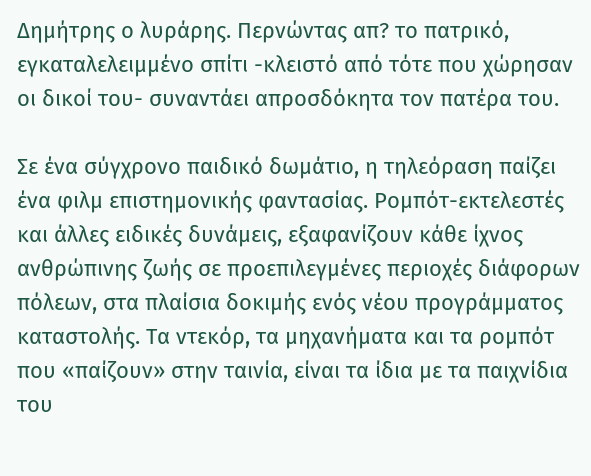Δημήτρης ο λυράρης. Περνώντας απ? το πατρικό, εγκαταλελειμμένο σπίτι -κλειστό από τότε που χώρησαν οι δικοί του- συναντάει απροσδόκητα τον πατέρα του.

Σε ένα σύγχρονο παιδικό δωμάτιο, η τηλεόραση παίζει ένα φιλμ επιστημονικής φαντασίας. Ρομπότ-εκτελεστές και άλλες ειδικές δυνάμεις, εξαφανίζουν κάθε ίχνος ανθρώπινης ζωής σε προεπιλεγμένες περιοχές διάφορων πόλεων, στα πλαίσια δοκιμής ενός νέου προγράμματος καταστολής. Τα ντεκόρ, τα μηχανήματα και τα ρομπότ που «παίζουν» στην ταινία, είναι τα ίδια με τα παιχνίδια του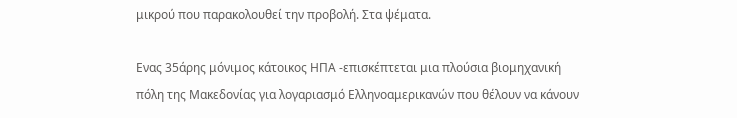μικρού που παρακολουθεί την προβολή. Στα ψέματα.

Ενας 35άρης μόνιμος κάτοικος ΗΠΑ -επισκέπτεται μια πλούσια βιομηχανική πόλη της Μακεδονίας για λογαριασμό Ελληνοαμερικανών που θέλουν να κάνουν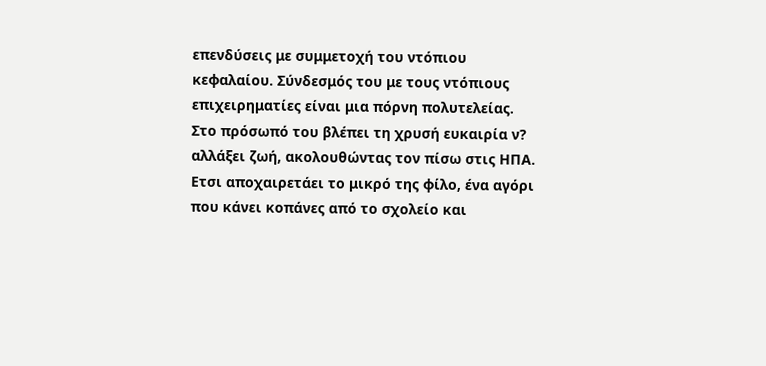επενδύσεις με συμμετοχή του ντόπιου κεφαλαίου. Σύνδεσμός του με τους ντόπιους επιχειρηματίες είναι μια πόρνη πολυτελείας. Στο πρόσωπό του βλέπει τη χρυσή ευκαιρία ν? αλλάξει ζωή, ακολουθώντας τον πίσω στις ΗΠΑ. Ετσι αποχαιρετάει το μικρό της φίλο, ένα αγόρι που κάνει κοπάνες από το σχολείο και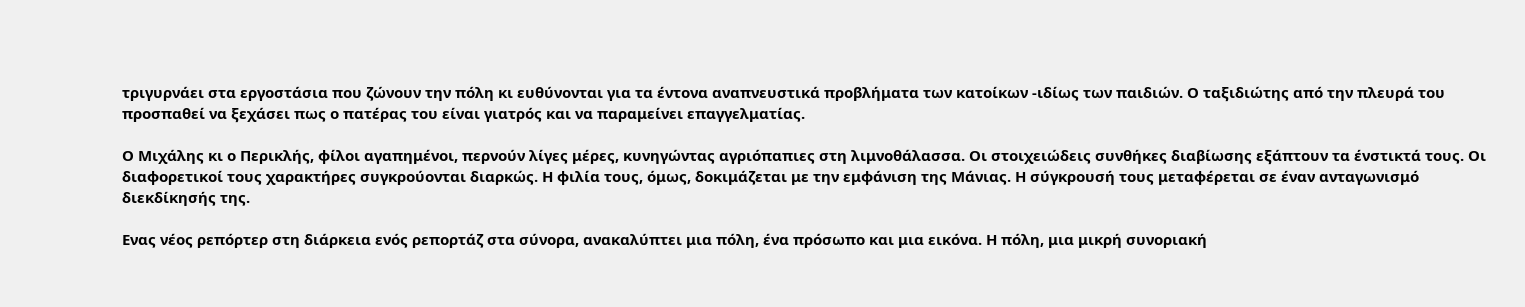τριγυρνάει στα εργοστάσια που ζώνουν την πόλη κι ευθύνονται για τα έντονα αναπνευστικά προβλήματα των κατοίκων -ιδίως των παιδιών. Ο ταξιδιώτης από την πλευρά του προσπαθεί να ξεχάσει πως ο πατέρας του είναι γιατρός και να παραμείνει επαγγελματίας.

Ο Μιχάλης κι ο Περικλής, φίλοι αγαπημένοι, περνούν λίγες μέρες, κυνηγώντας αγριόπαπιες στη λιμνοθάλασσα. Οι στοιχειώδεις συνθήκες διαβίωσης εξάπτουν τα ένστικτά τους. Οι διαφορετικοί τους χαρακτήρες συγκρούονται διαρκώς. Η φιλία τους, όμως, δοκιμάζεται με την εμφάνιση της Μάνιας. Η σύγκρουσή τους μεταφέρεται σε έναν ανταγωνισμό διεκδίκησής της.

Ενας νέος ρεπόρτερ στη διάρκεια ενός ρεπορτάζ στα σύνορα, ανακαλύπτει μια πόλη, ένα πρόσωπο και μια εικόνα. Η πόλη, μια μικρή συνοριακή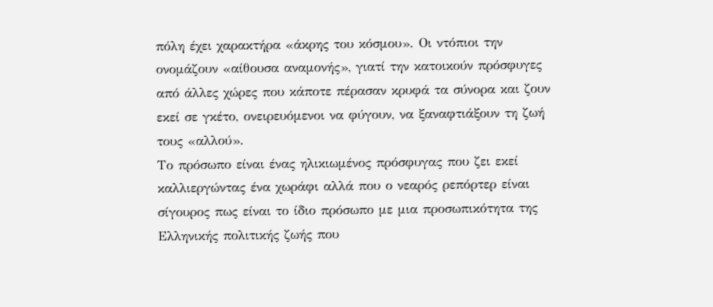πόλη έχει χαρακτήρα «άκρης του κόσμου». Οι ντόπιοι την ονομάζουν «αίθουσα αναμονής», γιατί την κατοικούν πρόσφυγες από άλλες χώρες που κάποτε πέρασαν κρυφά τα σύνορα και ζουν εκεί σε γκέτο, ονειρευόμενοι να φύγουν, να ξαναφτιάξουν τη ζωή τους «αλλού».
Το πρόσωπο είναι ένας ηλικιωμένος πρόσφυγας που ζει εκεί καλλιεργώντας ένα χωράφι αλλά που ο νεαρός ρεπόρτερ είναι σίγουρος πως είναι το ίδιο πρόσωπο με μια προσωπικότητα της Ελληνικής πολιτικής ζωής που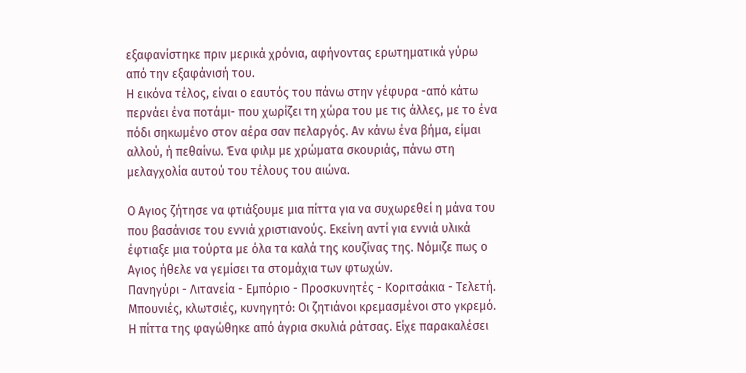εξαφανίστηκε πριν μερικά χρόνια, αφήνοντας ερωτηματικά γύρω από την εξαφάνισή του.
Η εικόνα τέλος, είναι ο εαυτός του πάνω στην γέφυρα -από κάτω περνάει ένα ποτάμι- που χωρίζει τη χώρα του με τις άλλες, με το ένα πόδι σηκωμένο στον αέρα σαν πελαργός. Αν κάνω ένα βήμα, είμαι αλλού, ή πεθαίνω. Ένα φιλμ με χρώματα σκουριάς, πάνω στη μελαγχολία αυτού του τέλους του αιώνα.

Ο Αγιος ζήτησε να φτιάξουμε μια πίττα για να συχωρεθεί η μάνα του που βασάνισε του εννιά χριστιανούς. Εκείνη αντί για εννιά υλικά έφτιαξε μια τούρτα με όλα τα καλά της κουζίνας της. Νόμιζε πως ο Αγιος ήθελε να γεμίσει τα στομάχια των φτωχών.
Πανηγύρι - Λιτανεία - Εμπόριο - Προσκυνητές - Κοριτσάκια - Τελετή. Μπουνιές, κλωτσιές, κυνηγητό: Οι ζητιάνοι κρεμασμένοι στο γκρεμό. Η πίττα της φαγώθηκε από άγρια σκυλιά ράτσας. Είχε παρακαλέσει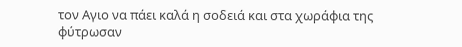τον Αγιο να πάει καλά η σοδειά και στα χωράφια της φύτρωσαν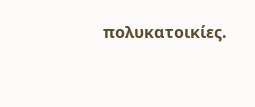πολυκατοικίες.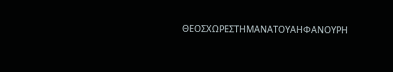ΘΕΟΣΧΩΡΕΣΤΗΜΑΝΑΤΟΥΑΗΦΑΝΟΥΡΗ